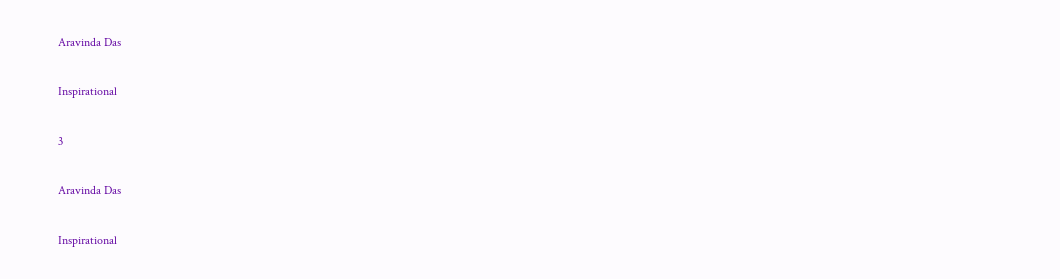Aravinda Das

Inspirational

3

Aravinda Das

Inspirational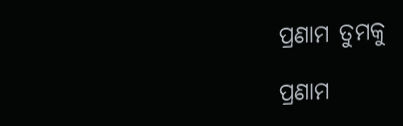ପ୍ରଣାମ ତୁମକୁ

ପ୍ରଣାମ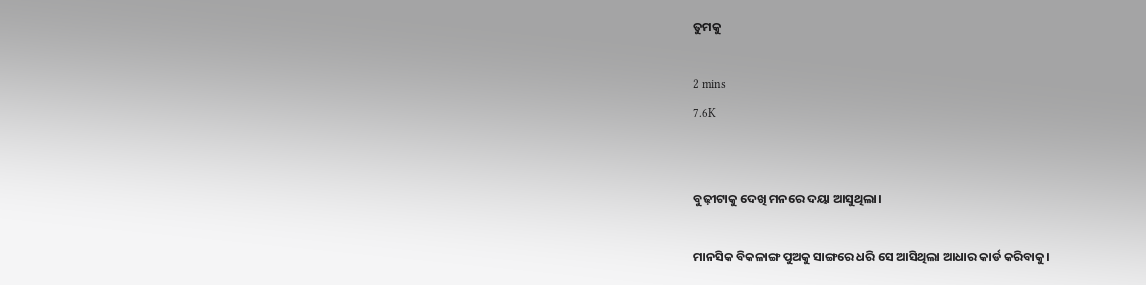ତୁମକୁ

2 mins
7.6K


ବୁଢ଼ୀଟାକୁ ଦେଖି ମନରେ ଦୟା ଆସୁଥିଲା।

ମାନସିକ ବିକଳାଙ୍ଗ ପୁଅକୁ ସାଙ୍ଗରେ ଧରି ସେ ଆସିଥିଲା ଆଧାର କାର୍ଡ କରିବାକୁ।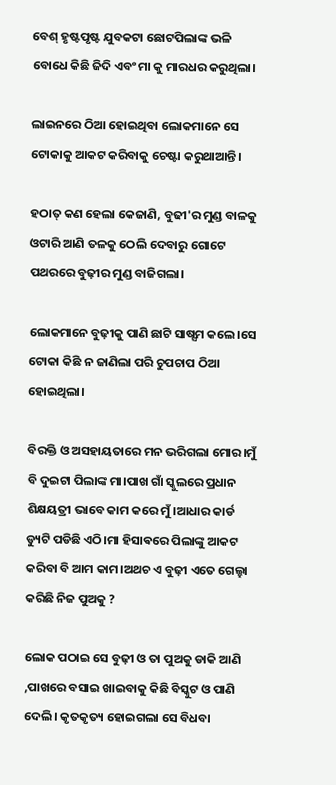ବେଶ୍ ହୃଷ୍ଟପୃଷ୍ଟ ଯୁବକଟା ଛୋଟପିଲାଙ୍କ ଭଳି ବୋଧେ କିଛି ଜିଦି ଏବଂ ମା କୁ ମାରଧର କରୁଥିଲା।

ଲାଇନରେ ଠିଆ ହୋଇଥିବା ଲୋକମାନେ ସେ ଟୋକାକୁ ଆକଟ କରିବାକୁ ଚେଷ୍ଟା କରୁଥାଆନ୍ତି।

ହଠାତ୍ କଣ ହେଲା କେଜାଣି, ବୁଢୀ'ର ମୁଣ୍ଡ ବାଳକୁ ଓଟାରି ଆଣି ତଳକୁ ଠେଲି ଦେବାରୁ ଗୋଟେ ପଥରରେ ବୁଢ଼ୀର ମୁଣ୍ଡ ବାଜିଗଲା।

ଲୋକମାନେ ବୁଢ଼ୀକୁ ପାଣି ଛାଟି ସାଷ୍ସମ କଲେ।ସେ ଟୋକା କିଛି ନ ଜାଣିଲା ପରି ଚୁପଚାପ ଠିଆ ହୋଇଥିଲା।

ବିରକ୍ତି ଓ ଅସହାୟତାରେ ମନ ଭରିଗଲା ମୋର।ମୁଁ ବି ଦୁଇଟା ପିଲାଙ୍କ ମା।ପାଖ ଗାଁ ସ୍କୁଲରେ ପ୍ରଧାନ ଶିକ୍ଷୟତ୍ରୀ ଭାବେ କାମ କରେ ମୁଁ।ଆଧାର କାର୍ଡ ଡ୍ୟୁଟି ପଡିଛି ଏଠି।ମା ହିସାଵରେ ପିଲାଙ୍କୁ ଆକଟ କରିବା ବି ଆମ କାମ।ଅଥଚ ଏ ବୁଢ଼ୀ ଏତେ ଗେଲ୍ହା କରିଛି ନିଜ ପୁଅକୁ ?

ଲୋକ ପଠାଇ ସେ ବୁଢ଼ୀ ଓ ତା ପୁଅକୁ ଡାକି ଆଣି ,ପାଖରେ ବସାଇ ଖାଇବାକୁ କିଛି ବିସ୍କୁଟ ଓ ପାଣି ଦେଲି। କୃତକୃତ୍ୟ ହୋଇଗଲା ସେ ବିଧବା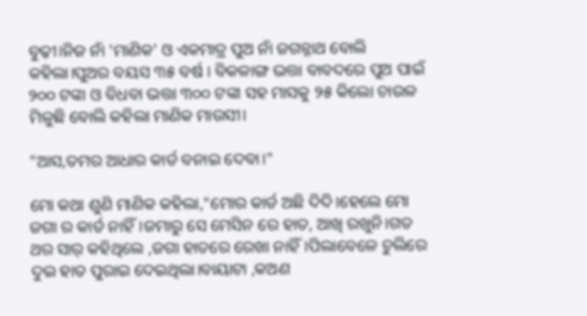ବୁଢ଼ୀ।ନିଜ ନାଁ 'ମାଣିକ' ଓ ଏକମାତ୍ର ପୁଅ ନାଁ ଜଗନ୍ନାଥ ବୋଲି କହିଲା।ପୁଅର ବୟସ ୩୫ ବର୍ଷ । ବିକଳାଙ୍ଗ ଭତ୍ତା ବାବଦରେ ପୁଅ ପାଇଁ ୨୦୦ ଟଙ୍କା ଓ ବିଧବା ଭତ୍ତା ୩୦୦ ଟଙ୍କା ସହ ମାସକୁ ୨୫ କିଲୋ ଚାଉଳ ମିଳୁଛି ବୋଲି କହିଲା ମାଣିକ ମାଉସୀ।

"ଆସ,ତମର ଆଧାର କାର୍ଡ ବନାଇ ଦେବା।"

ମୋ କଥା ଶୁଣି ମାଣିକ କହିଲା,"ମୋର କାର୍ଡ ଅଛି ଦିଦି।ହେଲେ ମୋ ଜଗା ର କାର୍ଡ ନାହିଁ।ଜମାରୁ ସେ ମେସିନ ରେ ହାତ, ଆଖି ରଖୁନି।ଗତ ଥର ସାର୍ କହିଥିଲେ ,ଜଗା ହାତରେ ରେଖା ନାହିଁ।ପିଲାବେଳେ ଚୁଲିରେ ଦୁଇ ହାତ ପୁରାଇ ଦେଇଥିଲା।ବାୟାଟା ,କଅଣ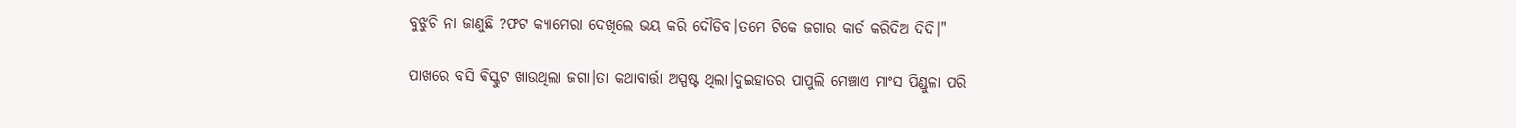ବୁଝୁଚି ନା ଜାଣୁଛି ?ଫଟ କ୍ୟାମେରା ଦେଖିଲେ ଭୟ କରି ଦୌଡିବ।ତମେ ଟିକେ ଜଗାର କାର୍ଡ କରିଦିଅ ଦିଦି।"

ପାଖରେ ବସି ଵିସ୍କୁଟ ଖାଉଥିଲା ଜଗା।ତା କଥାବାର୍ତ୍ତା ଅସ୍ପଷ୍ଟ ଥିଲା।ଦୁଇହାତର ପାପୁଲି ମେଞ୍ଚାଏ ମାଂସ ପିଣ୍ଡୁଳା ପରି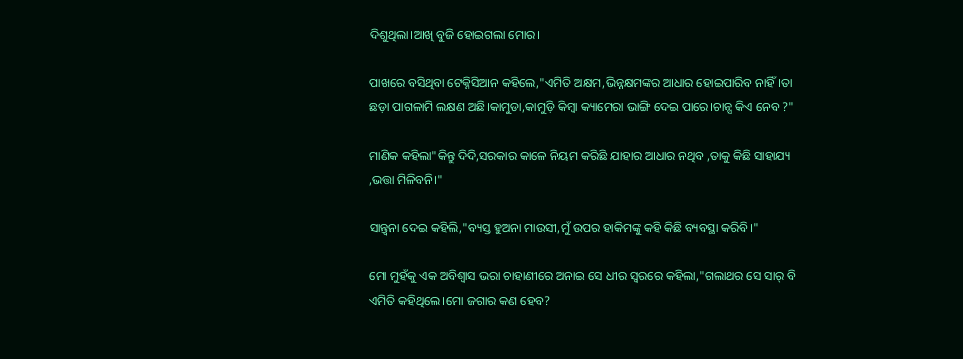ଦିଶୁଥିଲା।ଆଖି ବୁଜି ହୋଇଗଲା ମୋର।

ପାଖରେ ବସିଥିବା ଟେକ୍ନିସିଆନ କହିଲେ,"ଏମିତି ଅକ୍ଷମ,ଭିନ୍ନକ୍ଷମଙ୍କର ଆଧାର ହୋଇପାରିବ ନାହିଁ।ତା ଛଡ଼ା ପାଗଳାମି ଲକ୍ଷଣ ଅଛି।କାମୁଡା,କାମୁଡ଼ି କିମ୍ବା କ୍ୟାମେରା ଭାଙ୍ଗି ଦେଇ ପାରେ।ଚାନ୍ସ କିଏ ନେବ ?"

ମାଣିକ କହିଲା"କିନ୍ତୁ ଦିଦି,ସରକାର କାଳେ ନିୟମ କରିଛି ଯାହାର ଆଧାର ନଥିବ ,ତାକୁ କିଛି ସାହାଯ୍ୟ ,ଭତ୍ତା ମିଳିବନି।"

ସାନ୍ତ୍ବନା ଦେଇ କହିଲି,"ବ୍ୟସ୍ତ ହୁଅନା ମାଉସୀ,ମୁଁ ଉପର ହାକିମଙ୍କୁ କହି କିଛି ବ୍ୟବସ୍ଥା କରିବି।"

ମୋ ମୁହଁକୁ ଏକ ଅବିଶ୍ବାସ ଭରା ଚାହାଣୀରେ ଅନାଇ ସେ ଧୀର ସ୍ୱରରେ କହିଲା,"ଗଲାଥର ସେ ସାର୍ ବି ଏମିତି କହିଥିଲେ।ମୋ ଜଗାର କଣ ହେବ?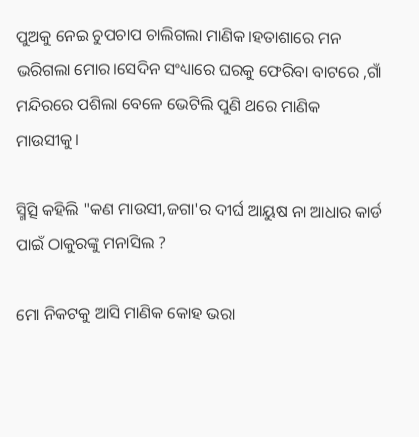ପୁଅକୁ ନେଇ ଚୁପଚାପ ଚାଲିଗଲା ମାଣିକ।ହତାଶାରେ ମନ ଭରିଗଲା ମୋର।ସେଦିନ ସଂଧ୍ୟାରେ ଘରକୁ ଫେରିବା ବାଟରେ ,ଗାଁ ମନ୍ଦିରରେ ପଶିଲା ବେଳେ ଭେଟିଲି ପୁଣି ଥରେ ମାଣିକ ମାଉସୀକୁ।

ସ୍ମିତ୍ସି କହିଲି "କଣ ମାଉସୀ,ଜଗା'ର ଦୀର୍ଘ ଆୟୁଷ ନା ଆଧାର କାର୍ଡ ପାଇଁ ଠାକୁରଙ୍କୁ ମନାସିଲ ?

ମୋ ନିକଟକୁ ଆସି ମାଣିକ କୋହ ଭରା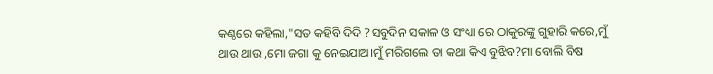କଣ୍ଠରେ କହିଲା,"ସତ କହିବି ଦିଦି ?ସବୁଦିନ ସକାଳ ଓ ସଂଧ୍ୟା ରେ ଠାକୁରଙ୍କୁ ଗୁହାରି କରେ,ମୁଁ ଥାଉ ଥାଉ ,ମୋ ଜଗା କୁ ନେଇଯାଅ।ମୁଁ ମରିଗଲେ ତା କଥା କିଏ ବୁଝିବ?ମା ବୋଲି ବିଷ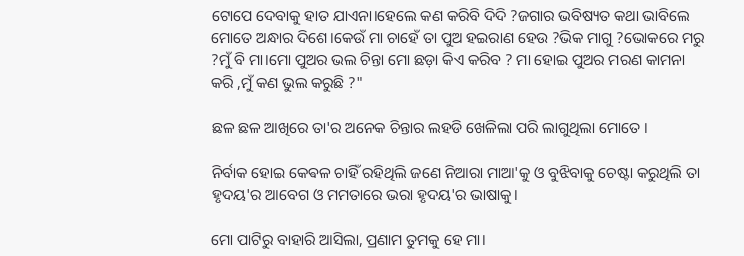ଟୋପେ ଦେବାକୁ ହାତ ଯାଏନା।ହେଲେ କଣ କରିବି ଦିଦି ?ଜଗାର ଭବିଷ୍ୟତ କଥା ଭାବିଲେ ମୋତେ ଅନ୍ଧାର ଦିଶେ।କେଉଁ ମା ଚାହେଁ ତା ପୁଅ ହଇରାଣ ହେଉ ?ଭିକ ମାଗୁ ?ଭୋକରେ ମରୁ ?ମୁଁ ବି ମା।ମୋ ପୁଅର ଭଲ ଚିନ୍ତା ମୋ ଛଡ଼ା କିଏ କରିବ ? ମା ହୋଇ ପୁଅର ମରଣ କାମନା କରି ,ମୁଁ କଣ ଭୁଲ କରୁଛି ?"

ଛଳ ଛଳ ଆଖିରେ ତା'ର ଅନେକ ଚିନ୍ତାର ଲହଡି ଖେଳିଲା ପରି ଲାଗୁଥିଲା ମୋତେ ।

ନିର୍ବାକ ହୋଇ କେଵଳ ଚାହିଁ ରହିଥିଲି ଜଣେ ନିଆରା ମାଆ'କୁ ଓ ବୁଝିବାକୁ ଚେଷ୍ଟା କରୁଥିଲି ତା ହୃଦୟ'ର ଆବେଗ ଓ ମମତାରେ ଭରା ହୃଦୟ'ର ଭାଷାକୁ।

ମୋ ପାଟିରୁ ବାହାରି ଆସିଲା, ପ୍ରଣାମ ତୁମକୁ ହେ ମା।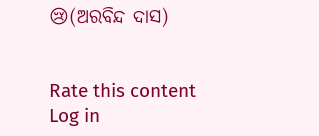😢(ଅରବିନ୍ଦ ଦାସ)


Rate this content
Log in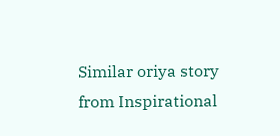Similar oriya story from Inspirational